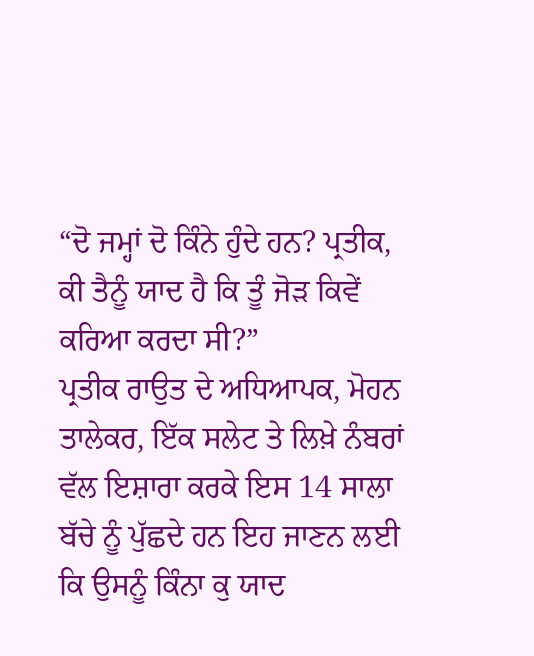“ਦੋ ਜਮ੍ਹਾਂ ਦੋ ਕਿੰਨੇ ਹੁੰਦੇ ਹਨ? ਪ੍ਰਤੀਕ, ਕੀ ਤੈਨੂੰ ਯਾਦ ਹੈ ਕਿ ਤੂੰ ਜੋੜ ਕਿਵੇਂ ਕਰਿਆ ਕਰਦਾ ਸੀ?”
ਪ੍ਰਤੀਕ ਰਾਉਤ ਦੇ ਅਧਿਆਪਕ, ਮੋਹਨ ਤਾਲੇਕਰ, ਇੱਕ ਸਲੇਟ ਤੇ ਲਿਖ਼ੇ ਨੰਬਰਾਂ ਵੱਲ ਇਸ਼ਾਰਾ ਕਰਕੇ ਇਸ 14 ਸਾਲਾ ਬੱਚੇ ਨੂੰ ਪੁੱਛਦੇ ਹਨ ਇਹ ਜਾਣਨ ਲਈ ਕਿ ਉਸਨੂੰ ਕਿੰਨਾ ਕੁ ਯਾਦ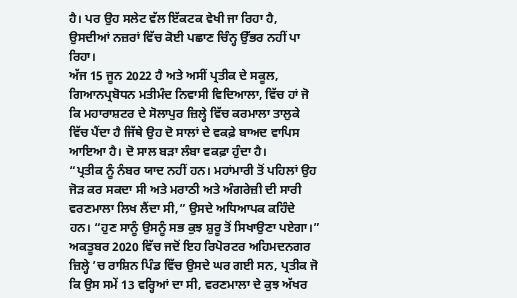ਹੈ। ਪਰ ਉਹ ਸਲੇਟ ਵੱਲ ਇੱਕਟਕ ਵੇਖੀ ਜਾ ਰਿਹਾ ਹੈ, ਉਸਦੀਆਂ ਨਜ਼ਰਾਂ ਵਿੱਚ ਕੋਈ ਪਛਾਣ ਚਿੰਨ੍ਹ ਉੱਭਰ ਨਹੀਂ ਪਾ ਰਿਹਾ।
ਅੱਜ 15 ਜੂਨ 2022 ਹੈ ਅਤੇ ਅਸੀਂ ਪ੍ਰਤੀਕ ਦੇ ਸਕੂਲ, ਗਿਆਨਪ੍ਰਬੋਧਨ ਮਤੀਮੰਦ ਨਿਵਾਸੀ ਵਿਦਿਆਲਾ, ਵਿੱਚ ਹਾਂ ਜੋ ਕਿ ਮਹਾਰਾਸ਼ਟਰ ਦੇ ਸੋਲਾਪੁਰ ਜ਼ਿਲ੍ਹੇ ਵਿੱਚ ਕਰਮਾਲਾ ਤਾਲੁਕੇ ਵਿੱਚ ਪੈਂਦਾ ਹੈ ਜਿੱਥੇ ਉਹ ਦੋ ਸਾਲਾਂ ਦੇ ਵਕਫ਼ੇ ਬਾਅਦ ਵਾਪਿਸ ਆਇਆ ਹੈ। ਦੋ ਸਾਲ ਬੜਾ ਲੰਬਾ ਵਕਫ਼ਾ ਹੁੰਦਾ ਹੈ।
“ਪ੍ਰਤੀਕ ਨੂੰ ਨੰਬਰ ਯਾਦ ਨਹੀਂ ਹਨ। ਮਹਾਂਮਾਰੀ ਤੋਂ ਪਹਿਲਾਂ ਉਹ ਜੋੜ ਕਰ ਸਕਦਾ ਸੀ ਅਤੇ ਮਰਾਠੀ ਅਤੇ ਅੰਗਰੇਜ਼ੀ ਦੀ ਸਾਰੀ ਵਰਣਮਾਲਾ ਲਿਖ ਲੈਂਦਾ ਸੀ,” ਉਸਦੇ ਅਧਿਆਪਕ ਕਹਿੰਦੇ ਹਨ। “ਹੁਣ ਸਾਨੂੰ ਉਸਨੂੰ ਸਭ ਕੁਝ ਸ਼ੁਰੂ ਤੋਂ ਸਿਖਾਉਣਾ ਪਏਗਾ।”
ਅਕਤੂਬਰ 2020 ਵਿੱਚ ਜਦੋਂ ਇਹ ਰਿਪੋਰਟਰ ਅਹਿਮਦਨਗਰ ਜ਼ਿਲ੍ਹੇ ’ਚ ਰਾਸ਼ਿਨ ਪਿੰਡ ਵਿੱਚ ਉਸਦੇ ਘਰ ਗਈ ਸਨ, ਪ੍ਰਤੀਕ ਜੋ ਕਿ ਉਸ ਸਮੇਂ 13 ਵਰ੍ਹਿਆਂ ਦਾ ਸੀ, ਵਰਣਮਾਲਾ ਦੇ ਕੁਝ ਅੱਖਰ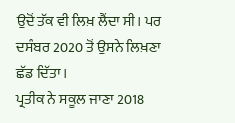ਉਦੋਂ ਤੱਕ ਵੀ ਲਿਖ਼ ਲੈਂਦਾ ਸੀ। ਪਰ ਦਸੰਬਰ 2020 ਤੋਂ ਉਸਨੇ ਲਿਖ਼ਣਾ ਛੱਡ ਦਿੱਤਾ।
ਪ੍ਰਤੀਕ ਨੇ ਸਕੂਲ ਜਾਣਾ 2018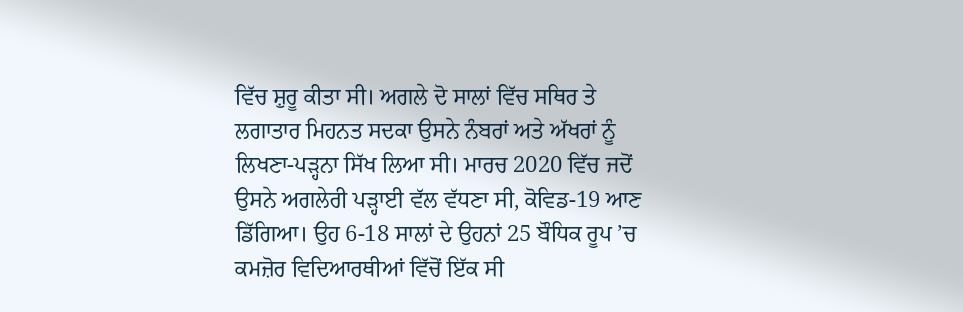ਵਿੱਚ ਸ਼ੁਰੂ ਕੀਤਾ ਸੀ। ਅਗਲੇ ਦੋ ਸਾਲਾਂ ਵਿੱਚ ਸਥਿਰ ਤੇ ਲਗਾਤਾਰ ਮਿਹਨਤ ਸਦਕਾ ਉਸਨੇ ਨੰਬਰਾਂ ਅਤੇ ਅੱਖਰਾਂ ਨੂੰ ਲਿਖਣਾ-ਪੜ੍ਹਨਾ ਸਿੱਖ ਲਿਆ ਸੀ। ਮਾਰਚ 2020 ਵਿੱਚ ਜਦੋਂ ਉਸਨੇ ਅਗਲੇਰੀ ਪੜ੍ਹਾਈ ਵੱਲ ਵੱਧਣਾ ਸੀ, ਕੋਵਿਡ-19 ਆਣ ਡਿੱਗਿਆ। ਉਹ 6-18 ਸਾਲਾਂ ਦੇ ਉਹਨਾਂ 25 ਬੌਧਿਕ ਰੂਪ ’ਚ ਕਮਜ਼ੋਰ ਵਿਦਿਆਰਥੀਆਂ ਵਿੱਚੋਂ ਇੱਕ ਸੀ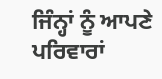ਜਿੰਨ੍ਹਾਂ ਨੂੰ ਆਪਣੇ ਪਰਿਵਾਰਾਂ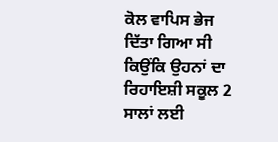ਕੋਲ ਵਾਪਿਸ ਭੇਜ ਦਿੱਤਾ ਗਿਆ ਸੀ ਕਿਉਂਕਿ ਉਹਨਾਂ ਦਾ ਰਿਹਾਇਸ਼ੀ ਸਕੂਲ 2 ਸਾਲਾਂ ਲਈ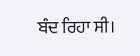ਬੰਦ ਰਿਹਾ ਸੀ।